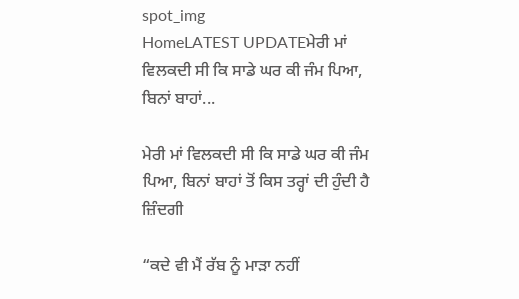spot_img
HomeLATEST UPDATEਮੇਰੀ ਮਾਂ ਵਿਲਕਦੀ ਸੀ ਕਿ ਸਾਡੇ ਘਰ ਕੀ ਜੰਮ ਪਿਆ, ਬਿਨਾਂ ਬਾਹਾਂ...

ਮੇਰੀ ਮਾਂ ਵਿਲਕਦੀ ਸੀ ਕਿ ਸਾਡੇ ਘਰ ਕੀ ਜੰਮ ਪਿਆ, ਬਿਨਾਂ ਬਾਹਾਂ ਤੋਂ ਕਿਸ ਤਰ੍ਹਾਂ ਦੀ ਹੁੰਦੀ ਹੈ ਜ਼ਿੰਦਗੀ

“ਕਦੇ ਵੀ ਮੈਂ ਰੱਬ ਨੂੰ ਮਾੜਾ ਨਹੀਂ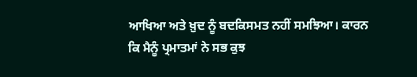ਆਖਿਆ ਅਤੇ ਖ਼ੁਦ ਨੂੰ ਬਦਕਿਸਮਤ ਨਹੀਂ ਸਮਝਿਆ। ਕਾਰਨ ਕਿ ਮੈਨੂੰ ਪ੍ਰਮਾਤਮਾਂ ਨੇ ਸਭ ਕੁਝ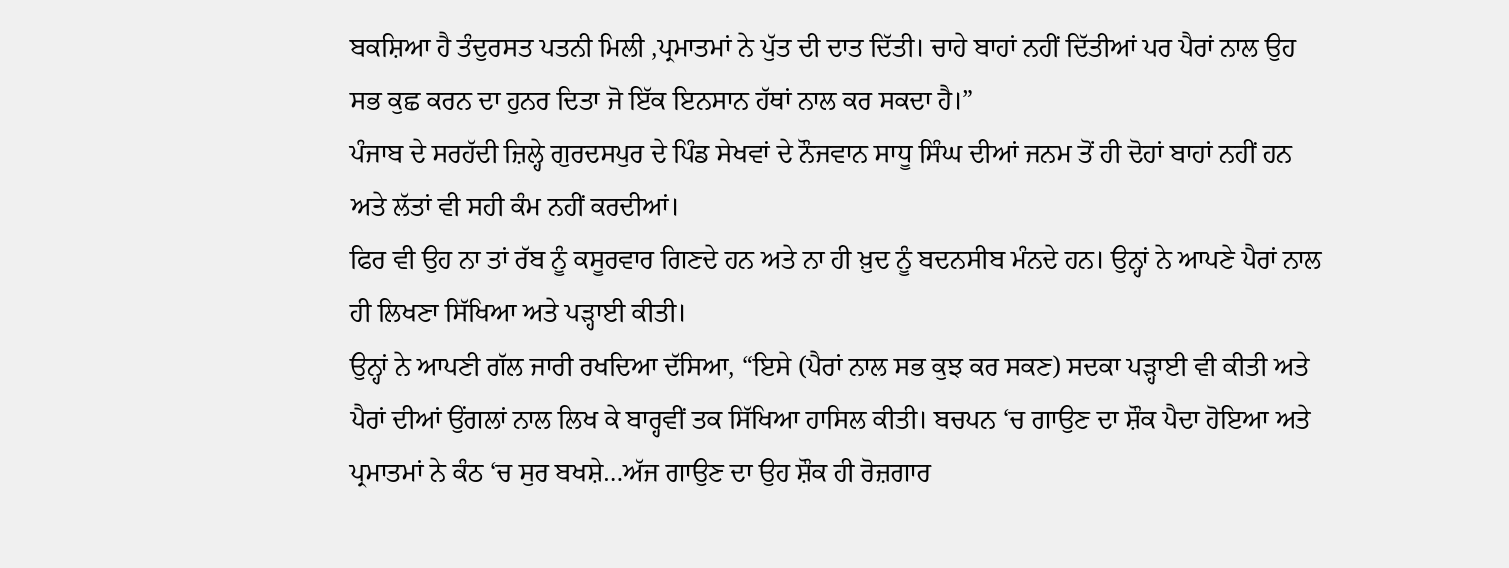ਬਕਸ਼ਿਆ ਹੈ ਤੰਦੁਰਸਤ ਪਤਨੀ ਮਿਲੀ ,ਪ੍ਰਮਾਤਮਾਂ ਨੇ ਪੁੱਤ ਦੀ ਦਾਤ ਦਿੱਤੀ। ਚਾਹੇ ਬਾਹਾਂ ਨਹੀਂ ਦਿੱਤੀਆਂ ਪਰ ਪੈਰਾਂ ਨਾਲ ਉਹ ਸਭ ਕੁਛ ਕਰਨ ਦਾ ਹੁਨਰ ਦਿਤਾ ਜੋ ਇੱਕ ਇਨਸਾਨ ਹੱਥਾਂ ਨਾਲ ਕਰ ਸਕਦਾ ਹੈ।”
ਪੰਜਾਬ ਦੇ ਸਰਹੱਦੀ ਜ਼ਿਲ੍ਹੇ ਗੁਰਦਸਪੁਰ ਦੇ ਪਿੰਡ ਸੇਖਵਾਂ ਦੇ ਨੌਜਵਾਨ ਸਾਧੂ ਸਿੰਘ ਦੀਆਂ ਜਨਮ ਤੋਂ ਹੀ ਦੋਹਾਂ ਬਾਹਾਂ ਨਹੀਂ ਹਨ ਅਤੇ ਲੱਤਾਂ ਵੀ ਸਹੀ ਕੰਮ ਨਹੀਂ ਕਰਦੀਆਂ।
ਫਿਰ ਵੀ ਉਹ ਨਾ ਤਾਂ ਰੱਬ ਨੂੰ ਕਸੂਰਵਾਰ ਗਿਣਦੇ ਹਨ ਅਤੇ ਨਾ ਹੀ ਖ਼ੁਦ ਨੂੰ ਬਦਨਸੀਬ ਮੰਨਦੇ ਹਨ। ਉਨ੍ਹਾਂ ਨੇ ਆਪਣੇ ਪੈਰਾਂ ਨਾਲ ਹੀ ਲਿਖਣਾ ਸਿੱਖਿਆ ਅਤੇ ਪੜ੍ਹਾਈ ਕੀਤੀ।
ਉਨ੍ਹਾਂ ਨੇ ਆਪਣੀ ਗੱਲ ਜਾਰੀ ਰਖਦਿਆ ਦੱਸਿਆ, “ਇਸੇ (ਪੈਰਾਂ ਨਾਲ ਸਭ ਕੁਝ ਕਰ ਸਕਣ) ਸਦਕਾ ਪੜ੍ਹਾਈ ਵੀ ਕੀਤੀ ਅਤੇ ਪੈਰਾਂ ਦੀਆਂ ਉਂਗਲਾਂ ਨਾਲ ਲਿਖ ਕੇ ਬਾਰ੍ਹਵੀਂ ਤਕ ਸਿੱਖਿਆ ਹਾਸਿਲ ਕੀਤੀ। ਬਚਪਨ ‘ਚ ਗਾਉਣ ਦਾ ਸ਼ੌਕ ਪੈਦਾ ਹੋਇਆ ਅਤੇ ਪ੍ਰਮਾਤਮਾਂ ਨੇ ਕੰਠ ‘ਚ ਸੁਰ ਬਖਸ਼ੇ…ਅੱਜ ਗਾਉਣ ਦਾ ਉਹ ਸ਼ੌਕ ਹੀ ਰੋਜ਼ਗਾਰ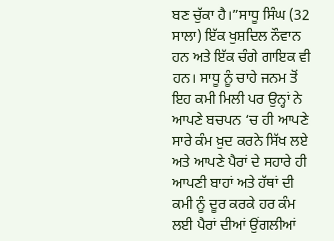ਬਣ ਚੁੱਕਾ ਹੈ।”ਸਾਧੂ ਸਿੰਘ (32 ਸਾਲਾ) ਇੱਕ ਖੁਸ਼ਦਿਲ ਨੌਵਾਨ ਹਨ ਅਤੇ ਇੱਕ ਚੰਗੇ ਗਾਇਕ ਵੀ ਹਨ। ਸਾਧੂ ਨੂੰ ਚਾਹੇ ਜਨਮ ਤੋਂ ਇਹ ਕਮੀ ਮਿਲੀ ਪਰ ਉਨ੍ਹਾਂ ਨੇ ਆਪਣੇ ਬਚਪਨ ‘ਚ ਹੀ ਆਪਣੇ ਸਾਰੇ ਕੰਮ ਖ਼ੁਦ ਕਰਨੇ ਸਿੱਖ ਲਏ ਅਤੇ ਆਪਣੇ ਪੈਰਾਂ ਦੇ ਸਹਾਰੇ ਹੀ ਆਪਣੀ ਬਾਹਾਂ ਅਤੇ ਹੱਥਾਂ ਦੀ ਕਮੀ ਨੂੰ ਦੂਰ ਕਰਕੇ ਹਰ ਕੰਮ ਲਈ ਪੈਰਾਂ ਦੀਆਂ ਉਂਗਲੀਆਂ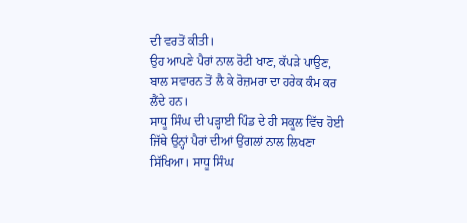ਦੀ ਵਰਤੋਂ ਕੀਤੀ।
ਉਹ ਆਪਣੇ ਪੈਰਾਂ ਨਾਲ ਰੋਟੀ ਖਾਣ, ਕੱਪੜੇ ਪਾਉਣ, ਬਾਲ ਸਵਾਰਨ ਤੋਂ ਲੈ ਕੇ ਰੋਜ਼ਮਰਾ ਦਾ ਹਰੇਕ ਕੰਮ ਕਰ ਲੈਂਦੇ ਹਨ।
ਸਾਧੂ ਸਿੰਘ ਦੀ ਪੜ੍ਹਾਈ ਪਿੰਡ ਦੇ ਹੀ ਸਕੂਲ ਵਿੱਚ ਹੋਈ ਜਿੱਥੇ ਉਨ੍ਹਾਂ ਪੈਰਾਂ ਦੀਆਂ ਉਂਗਲਾਂ ਨਾਲ ਲਿਖਣਾ ਸਿੱਖਿਆ। ਸਾਧੂ ਸਿੰਘ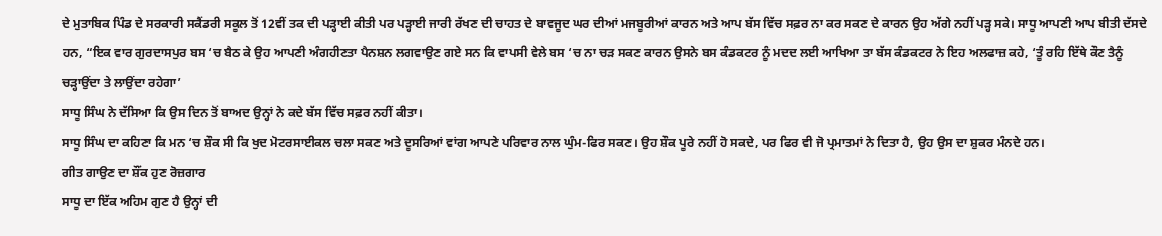ਦੇ ਮੁਤਾਬਿਕ ਪਿੰਡ ਦੇ ਸਰਕਾਰੀ ਸਕੈਂਡਰੀ ਸਕੂਲ ਤੋਂ 12ਵੀਂ ਤਕ ਦੀ ਪੜ੍ਹਾਈ ਕੀਤੀ ਪਰ ਪੜ੍ਹਾਈ ਜਾਰੀ ਰੱਖਣ ਦੀ ਚਾਹਤ ਦੇ ਬਾਵਜੂਦ ਘਰ ਦੀਆਂ ਮਜਬੂਰੀਆਂ ਕਾਰਨ ਅਤੇ ਆਪ ਬੱਸ ਵਿੱਚ ਸਫ਼ਰ ਨਾ ਕਰ ਸਕਣ ਦੇ ਕਾਰਨ ਉਹ ਅੱਗੇ ਨਹੀਂ ਪੜ੍ਹ ਸਕੇ। ਸਾਧੂ ਆਪਣੀ ਆਪ ਬੀਤੀ ਦੱਸਦੇ ਹਨ, “ਇਕ ਵਾਰ ਗੁਰਦਾਸਪੁਰ ਬਸ ‘ਚ ਬੈਠ ਕੇ ਉਹ ਆਪਣੀ ਅੰਗਹੀਣਤਾ ਪੈਨਸ਼ਨ ਲਗਵਾਉਣ ਗਏ ਸਨ ਕਿ ਵਾਪਸੀ ਵੇਲੇ ਬਸ ‘ਚ ਨਾ ਚੜ ਸਕਣ ਕਾਰਨ ਉਸਨੇ ਬਸ ਕੰਡਕਟਰ ਨੂੰ ਮਦਦ ਲਈ ਆਖਿਆ ਤਾ ਬੱਸ ਕੰਡਕਟਰ ਨੇ ਇਹ ਅਲਫਾਜ਼ ਕਹੇ, ‘ਤੂੰ ਰਹਿ ਇੱਥੇ ਕੌਣ ਤੈਨੂੰ ਚੜ੍ਹਾਉਂਦਾ ਤੇ ਲਾਉਂਦਾ ਰਹੇਗਾ’
ਸਾਧੂ ਸਿੰਘ ਨੇ ਦੱਸਿਆ ਕਿ ਉਸ ਦਿਨ ਤੋਂ ਬਾਅਦ ਉਨ੍ਹਾਂ ਨੇ ਕਦੇ ਬੱਸ ਵਿੱਚ ਸਫ਼ਰ ਨਹੀਂ ਕੀਤਾ।
ਸਾਧੂ ਸਿੰਘ ਦਾ ਕਹਿਣਾ ਕਿ ਮਨ ‘ਚ ਸ਼ੌਕ ਸੀ ਕਿ ਖੁਦ ਮੋਟਰਸਾਈਕਲ ਚਲਾ ਸਕਣ ਅਤੇ ਦੂਸਰਿਆਂ ਵਾਂਗ ਆਪਣੇ ਪਰਿਵਾਰ ਨਾਲ ਘੁੰਮ-ਫਿਰ ਸਕਣ। ਉਹ ਸ਼ੌਕ ਪੂਰੇ ਨਹੀਂ ਹੋ ਸਕਦੇ, ਪਰ ਫਿਰ ਵੀ ਜੋ ਪ੍ਰਮਾਤਮਾਂ ਨੇ ਦਿਤਾ ਹੈ, ਉਹ ਉਸ ਦਾ ਸ਼ੁਕਰ ਮੰਨਦੇ ਹਨ।
ਗੀਤ ਗਾਉਣ ਦਾ ਸ਼ੌਂਕ ਹੁਣ ਰੋਜ਼ਗਾਰ
ਸਾਧੂ ਦਾ ਇੱਕ ਅਹਿਮ ਗੁਣ ਹੈ ਉਨ੍ਹਾਂ ਦੀ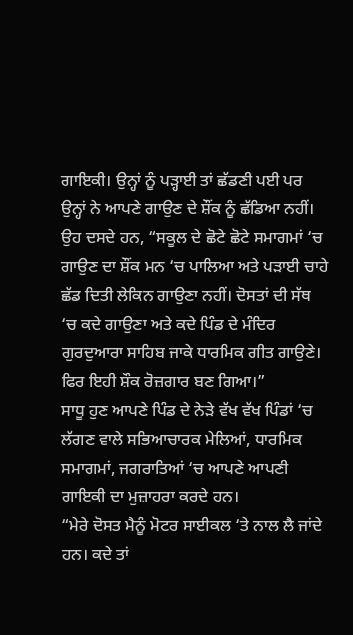ਗਾਇਕੀ। ਉਨ੍ਹਾਂ ਨੂੰ ਪੜ੍ਹਾਈ ਤਾਂ ਛੱਡਣੀ ਪਈ ਪਰ ਉਨ੍ਹਾਂ ਨੇ ਆਪਣੇ ਗਾਉਣ ਦੇ ਸ਼ੌਂਕ ਨੂੰ ਛੱਡਿਆ ਨਹੀਂ।
ਉਹ ਦਸਦੇ ਹਨ, “ਸਕੂਲ ਦੇ ਛੋਟੇ ਛੋਟੇ ਸਮਾਗਮਾਂ ‘ਚ ਗਾਉਣ ਦਾ ਸ਼ੌਂਕ ਮਨ ‘ਚ ਪਾਲਿਆ ਅਤੇ ਪੜਾਈ ਚਾਹੇ ਛੱਡ ਦਿਤੀ ਲੇਕਿਨ ਗਾਉਣਾ ਨਹੀਂ। ਦੋਸਤਾਂ ਦੀ ਸੱਥ ‘ਚ ਕਦੇ ਗਾਉਣਾ ਅਤੇ ਕਦੇ ਪਿੰਡ ਦੇ ਮੰਦਿਰ ਗੁਰਦੁਆਰਾ ਸਾਹਿਬ ਜਾਕੇ ਧਾਰਮਿਕ ਗੀਤ ਗਾਉਣੇ। ਫਿਰ ਇਹੀ ਸ਼ੌਕ ਰੋਜ਼ਗਾਰ ਬਣ ਗਿਆ।”
ਸਾਧੂ ਹੁਣ ਆਪਣੇ ਪਿੰਡ ਦੇ ਨੇੜੇ ਵੱਖ ਵੱਖ ਪਿੰਡਾਂ ‘ਚ ਲੱਗਣ ਵਾਲੇ ਸਭਿਆਚਾਰਕ ਮੇਲਿਆਂ, ਧਾਰਮਿਕ ਸਮਾਗਮਾਂ, ਜਗਰਾਤਿਆਂ ‘ਚ ਆਪਣੇ ਆਪਣੀ ਗਾਇਕੀ ਦਾ ਮੁਜ਼ਾਹਰਾ ਕਰਦੇ ਹਨ।
“ਮੇਰੇ ਦੋਸਤ ਮੈਨੂੰ ਮੋਟਰ ਸਾਈਕਲ ‘ਤੇ ਨਾਲ ਲੈ ਜਾਂਦੇ ਹਨ। ਕਦੇ ਤਾਂ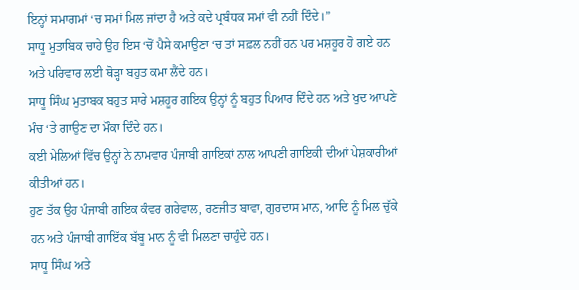ਇਨ੍ਹਾਂ ਸਮਾਗਮਾਂ ‘ਚ ਸਮਾਂ ਮਿਲ ਜਾਂਦਾ ਹੈ ਅਤੇ ਕਦੇ ਪ੍ਰਬੰਧਕ ਸਮਾਂ ਵੀ ਨਹੀਂ ਦਿੰਦੇ।”
ਸਾਧੂ ਮੁਤਾਬਿਕ ਚਾਹੇ ਉਹ ਇਸ ‘ਚੋਂ ਪੈਸੇ ਕਮਾਉਣਾ ‘ਚ ਤਾਂ ਸਫ਼ਲ ਨਹੀਂ ਹਨ ਪਰ ਮਸ਼ਹੂਰ ਹੋ ਗਏ ਹਨ ਅਤੇ ਪਰਿਵਾਰ ਲਈ ਥੋੜ੍ਹਾ ਬਹੁਤ ਕਮਾ ਲੈਂਦੇ ਹਨ।
ਸਾਧੂ ਸਿੰਘ ਮੁਤਾਬਕ ਬਹੁਤ ਸਾਰੇ ਮਸ਼ਹੂਰ ਗਇਕ ਉਨ੍ਹਾਂ ਨੂੰ ਬਹੁਤ ਪਿਆਰ ਦਿੰਦੇ ਹਨ ਅਤੇ ਖੁਦ ਆਪਣੇ ਮੰਚ ‘ਤੇ ਗਾਉਣ ਦਾ ਮੌਕਾ ਦਿੰਦੇ ਹਨ।
ਕਈ ਮੇਲਿਆਂ ਵਿੱਚ ਉਨ੍ਹਾਂ ਨੇ ਨਾਮਵਾਰ ਪੰਜਾਬੀ ਗਾਇਕਾਂ ਨਾਲ ਆਪਣੀ ਗਾਇਕੀ ਦੀਆਂ ਪੇਸ਼ਕਾਰੀਆਂ ਕੀਤੀਆਂ ਹਨ।
ਹੁਣ ਤੱਕ ਉਹ ਪੰਜਾਬੀ ਗਇਕ ਕੰਵਰ ਗਰੇਵਾਲ, ਰਣਜੀਤ ਬਾਵਾ, ਗੁਰਦਾਸ ਮਾਨ, ਆਦਿ ਨੂੰ ਮਿਲ ਚੁੱਕੇ ਹਨ ਅਤੇ ਪੰਜਾਬੀ ਗਾਇੱਕ ਬੱਬੂ ਮਾਨ ਨੂੰ ਵੀ ਮਿਲਣਾ ਚਾਹੁੰਦੇ ਹਨ।
ਸਾਧੂ ਸਿੰਘ ਅਤੇ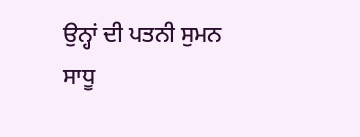ਉਨ੍ਹਾਂ ਦੀ ਪਤਨੀ ਸੁਮਨ
ਸਾਧੂ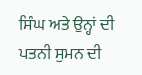ਸਿੰਘ ਅਤੇ ਉਨ੍ਹਾਂ ਦੀ ਪਤਨੀ ਸੁਮਨ ਦੀ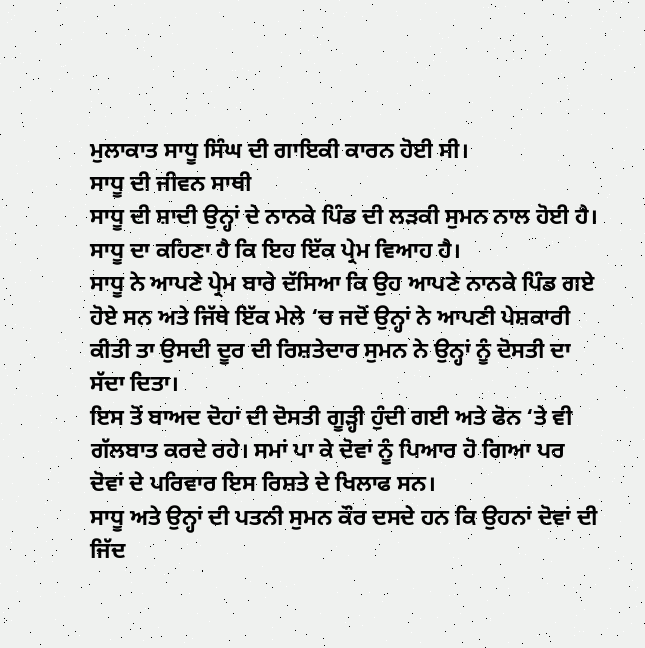ਮੁਲਾਕਾਤ ਸਾਧੂ ਸਿੰਘ ਦੀ ਗਾਇਕੀ ਕਾਰਨ ਹੋਈ ਸੀ।
ਸਾਧੂ ਦੀ ਜੀਵਨ ਸਾਥੀ
ਸਾਧੂ ਦੀ ਸ਼ਾਦੀ ਉਨ੍ਹਾਂ ਦੇ ਨਾਨਕੇ ਪਿੰਡ ਦੀ ਲੜਕੀ ਸੁਮਨ ਨਾਲ ਹੋਈ ਹੈ। ਸਾਧੂ ਦਾ ਕਹਿਣਾ ਹੈ ਕਿ ਇਹ ਇੱਕ ਪ੍ਰੇਮ ਵਿਆਹ ਹੈ।
ਸਾਧੂ ਨੇ ਆਪਣੇ ਪ੍ਰੇਮ ਬਾਰੇ ਦੱਸਿਆ ਕਿ ਉਹ ਆਪਣੇ ਨਾਨਕੇ ਪਿੰਡ ਗਏ ਹੋਏ ਸਨ ਅਤੇ ਜਿੱਥੇ ਇੱਕ ਮੇਲੇ ‘ਚ ਜਦੋਂ ਉਨ੍ਹਾਂ ਨੇ ਆਪਣੀ ਪੇਸ਼ਕਾਰੀ ਕੀਤੀ ਤਾ ਉਸਦੀ ਦੂਰ ਦੀ ਰਿਸ਼ਤੇਦਾਰ ਸੁਮਨ ਨੇ ਉਨ੍ਹਾਂ ਨੂੰ ਦੋਸਤੀ ਦਾ ਸੱਦਾ ਦਿਤਾ।
ਇਸ ਤੋਂ ਬਾਅਦ ਦੋਹਾਂ ਦੀ ਦੋਸਤੀ ਗੂੜ੍ਹੀ ਹੁੰਦੀ ਗਈ ਅਤੇ ਫੋਨ ‘ਤੇ ਵੀ ਗੱਲਬਾਤ ਕਰਦੇ ਰਹੇ। ਸਮਾਂ ਪਾ ਕੇ ਦੋਵਾਂ ਨੂੰ ਪਿਆਰ ਹੋ ਗਿਆ ਪਰ ਦੋਵਾਂ ਦੇ ਪਰਿਵਾਰ ਇਸ ਰਿਸ਼ਤੇ ਦੇ ਖਿਲਾਫ ਸਨ।
ਸਾਧੂ ਅਤੇ ਉਨ੍ਹਾਂ ਦੀ ਪਤਨੀ ਸੁਮਨ ਕੌਰ ਦਸਦੇ ਹਨ ਕਿ ਉਹਨਾਂ ਦੋਵਾਂ ਦੀ ਜਿੱਦ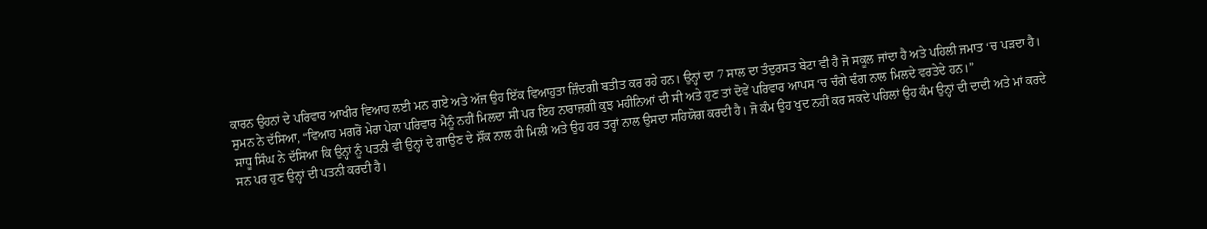ਕਾਰਨ ਉਹਨਾਂ ਦੇ ਪਰਿਵਾਰ ਆਖੀਰ ਵਿਆਹ ਲਈ ਮਨ ਗਏ ਅਤੇ ਅੱਜ ਉਹ ਇੱਕ ਵਿਆਹੁਤਾ ਜ਼ਿੰਦਗੀ ਬਤੀਤ ਕਰ ਰਹੇ ਹਨ। ਉਨ੍ਹਾਂ ਦਾ 7 ਸਾਲ ਦਾ ਤੰਦੁਰਸਤ ਬੇਟਾ ਵੀ ਹੈ ਜੋ ਸਕੂਲ ਜਾਂਦਾ ਹੈ ਅਤੇ ਪਹਿਲੀ ਜਮਾਤ ‘ਚ ਪੜਦਾ ਹੈ।
ਸੁਮਨ ਨੇ ਦੱਸਿਆ, “ਵਿਆਹ ਮਗਰੋਂ ਮੇਰਾ ਪੇਕਾ ਪਰਿਵਾਰ ਮੈਨੂੰ ਨਹੀਂ ਮਿਲਦਾ ਸੀ ਪਰ ਇਹ ਨਾਰਾਜ਼ਗੀ ਕੁਝ ਮਹੀਨਿਆਂ ਦੀ ਸੀ ਅਤੇ ਹੁਣ ਤਾਂ ਦੋਵੇਂ ਪਰਿਵਾਰ ਆਪਸ ‘ਚ ਚੰਗੇ ਢੰਗ ਨਾਲ ਮਿਲਦੇ ਵਰਤੇਦੇ ਹਨ।”
ਸਾਧੂ ਸਿੰਘ ਨੇ ਦੱਸਿਆ ਕਿ ਉਨ੍ਹਾਂ ਨੂੰ ਪਤਨੀ ਵੀ ਉਨ੍ਹਾਂ ਦੇ ਗਾਉਣ ਦੇ ਸ਼ੌਂਕ ਨਾਲ ਹੀ ਮਿਲੀ ਅਤੇ ਉਹ ਹਰ ਤਰ੍ਹਾਂ ਨਾਲ ਉਸਦਾ ਸਹਿਯੋਗ ਕਰਦੀ ਹੈ। ਜੋ ਕੰਮ ਉਹ ਖੁਦ ਨਹੀਂ ਕਰ ਸਕਦੇ ਪਹਿਲਾਂ ਉਹ ਕੰਮ ਉਨ੍ਹਾਂ ਦੀ ਦਾਦੀ ਅਤੇ ਮਾਂ ਕਰਦੇ ਸਨ ਪਰ ਹੁਣ ਉਨ੍ਹਾਂ ਦੀ ਪਤਨੀ ਕਰਦੀ ਹੈ।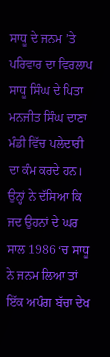ਸਾਧੂ ਦੇ ਜਨਮ ’ਤੇ ਪਰਿਵਾਰ ਦਾ ਵਿਰਲਾਪ
ਸਾਧੂ ਸਿੰਘ ਦੇ ਪਿਤਾ ਮਨਜੀਤ ਸਿੰਘ ਦਾਣਾ ਮੰਡੀ ਵਿੱਚ ਪਲੇਦਾਰੀ ਦਾ ਕੰਮ ਕਰਦੇ ਹਨ। ਉਨ੍ਹਾਂ ਨੇ ਦੱਸਿਆ ਕਿ ਜਦ ਉਹਨਾਂ ਦੇ ਘਰ ਸਾਲ 1986 ‘ਚ ਸਾਧੂ ਨੇ ਜਨਮ ਲਿਆ ਤਾਂ ਇੱਕ ਅਪੰਗ ਬੱਚਾ ਦੇਖ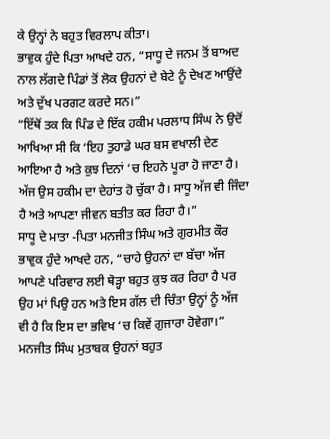ਕੇ ਉਨ੍ਹਾਂ ਨੇ ਬਹੁਤ ਵਿਰਲਾਪ ਕੀਤਾ।
ਭਾਵੁਕ ਹੁੰਦੇ ਪਿਤਾ ਆਖਦੇ ਹਨ, “ਸਾਧੂ ਦੇ ਜਨਮ ਤੋਂ ਬਾਅਦ ਨਾਲ ਲੱਗਦੇ ਪਿੰਡਾਂ ਤੋਂ ਲੋਕ ਉਹਨਾਂ ਦੇ ਬੇਟੇ ਨੂੰ ਦੇਖਣ ਆਉਂਦੇ ਅਤੇ ਦੁੱਖ ਪਰਗਟ ਕਰਦੇ ਸਨ।”
“ਇੱਥੋਂ ਤਕ ਕਿ ਪਿੰਡ ਦੇ ਇੱਕ ਹਕੀਮ ਪਰਲਾਧ ਸਿੰਘ ਨੇ ਉਦੋਂ ਆਖਿਆ ਸੀ ਕਿ ‘ਇਹ ਤੁਹਾਡੇ ਘਰ ਬਸ ਵਖਾਲੀ ਦੇਣ ਆਇਆ ਹੈ ਅਤੇ ਕੁਝ ਦਿਨਾਂ ‘ਚ ਇਹਨੇ ਪੂਰਾ ਹੋ ਜਾਣਾ ਹੈ। ਅੱਜ ਉਸ ਹਕੀਮ ਦਾ ਦੇਹਾਂਤ ਹੋ ਚੁੱਕਾ ਹੈ। ਸਾਧੂ ਅੱਜ ਵੀ ਜਿੰਦਾ ਹੈ ਅਤੇ ਆਪਣਾ ਜੀਵਨ ਬਤੀਤ ਕਰ ਰਿਹਾ ਹੈ।”
ਸਾਧੂ ਦੇ ਮਾਤਾ -ਪਿਤਾ ਮਨਜੀਤ ਸਿੰਘ ਅਤੇ ਗੁਰਮੀਤ ਕੌਰ ਭਾਵੁਕ ਹੁੰਦੇ ਆਖਦੇ ਹਨ, “ਚਾਹੇ ਉਹਨਾਂ ਦਾ ਬੱਚਾ ਅੱਜ ਆਪਣੇ ਪਰਿਵਾਰ ਲਈ ਥੋੜ੍ਹਾ ਬਹੁਤ ਕੁਝ ਕਰ ਰਿਹਾ ਹੈ ਪਰ ਉਹ ਮਾਂ ਪਿਉ ਹਨ ਅਤੇ ਇਸ ਗੱਲ ਦੀ ਚਿੰਤਾ ਉਨ੍ਹਾਂ ਨੂੰ ਅੱਜ ਵੀ ਹੈ ਕਿ ਇਸ ਦਾ ਭਵਿਖ ‘ਚ ਕਿਵੇਂ ਗੁਜਾਰਾ ਹੋਵੇਗਾ।”
ਮਨਜੀਤ ਸਿੰਘ ਮੁਤਾਬਕ ਉਹਨਾਂ ਬਹੁਤ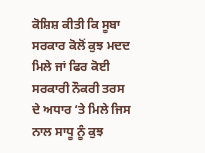ਕੋਸ਼ਿਸ਼ ਕੀਤੀ ਕਿ ਸੂਬਾ ਸਰਕਾਰ ਕੋਲੋਂ ਕੁਝ ਮਦਦ ਮਿਲੇ ਜਾਂ ਫਿਰ ਕੋਈ ਸਰਕਾਰੀ ਨੌਕਰੀ ਤਰਸ ਦੇ ਅਧਾਰ ‘ਤੇ ਮਿਲੇ ਜਿਸ ਨਾਲ ਸਾਧੂ ਨੂੰ ਕੁਝ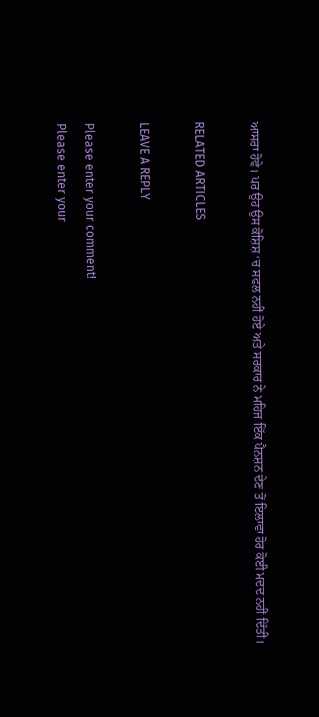ਆਸਰਾ ਹੋਵੇ। ਪਰ ਉਹ ਉਸ ਕੋਸ਼ਿਸ਼ ‘ਚ ਸਫਲ ਨਹੀਂ ਹੋਏ ਅਤੇ ਸਰਕਾਰ ਨੇ ਮਹਿਜ ਇੱਕ ਪੈਨਸ਼ਨ ਦੇਣ ਤੋਂ ਇਲਾਵਾ ਹੋਰ ਕੋਈ ਮਦਦ ਨਹੀਂ ਦਿੱਤੀ।

RELATED ARTICLES

LEAVE A REPLY

Please enter your comment!
Please enter your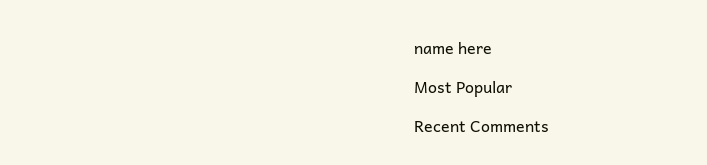name here

Most Popular

Recent Comments